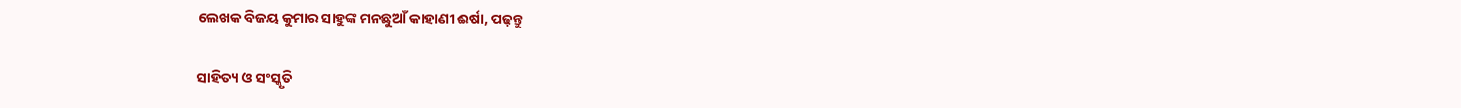ଲେଖକ ବିଜୟ କୁମାର ସାହୁଙ୍କ ମନଛୁଆଁ କାହାଣୀ ଈର୍ଷା, ପଢ଼ନ୍ତୁ

ସାହିତ୍ୟ ଓ ସଂସ୍କୃତି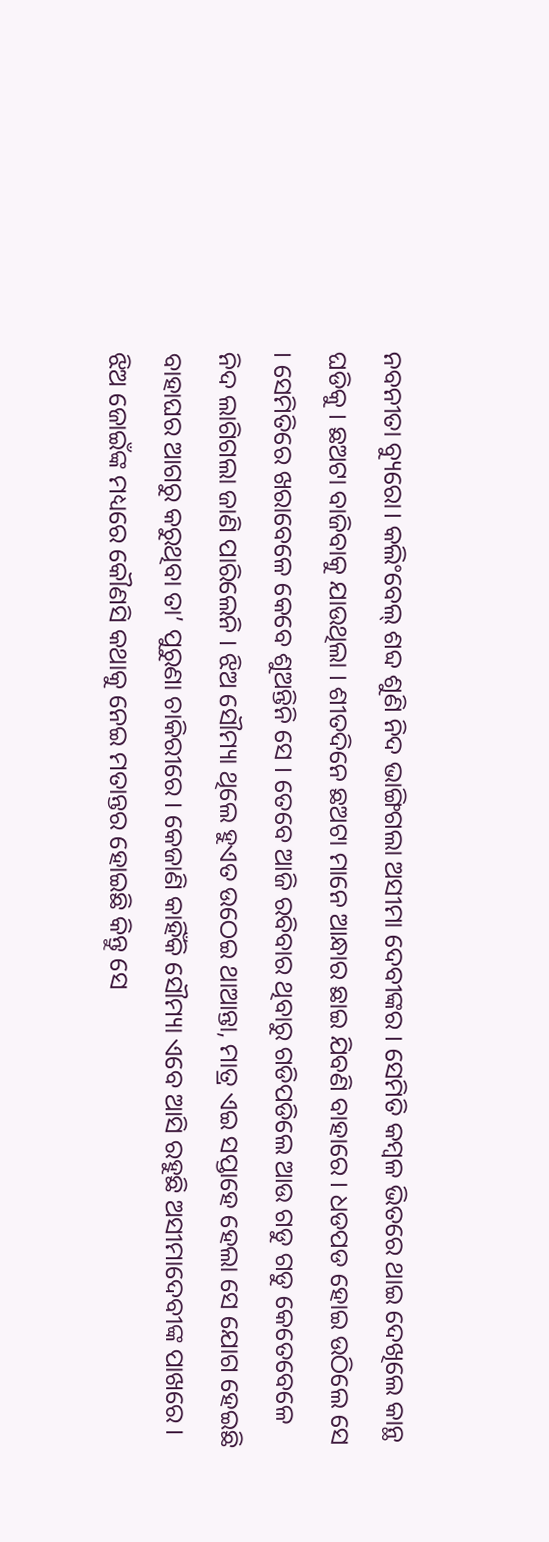ନବନୀତା ବ୍ୟୁରୋ। କଲିଂବେଲ୍ ଶବ୍ଦ ଶୁଣି ନିଦ ଭାଙ୍ଗିଗଲା ଅସୀମା ଦେବୀଙ୍କର । ସେମିତି କମ୍ବଳ ଭିତରେ ଥାଇ ଦେଖିଲେ କାନ୍ଥ ଘଡିକୁ । ଛଅଟା ବାଜିବାକୁ ଯାଉଥିଲା । ଶୀତଦିନେ ଛଅଟା ମାନେ ଆନ୍ଧାର ଛାଇ ଯିବଣି ବାହାରେ । ଧଡପଡ ହୋଇ ଉଠିଲେ ସେ । ସେମିତିରେ ଖରାବେଳେ କେବେ ଶୁଅନ୍ତିନି ସେ । ତେବେ ଆଜି ରବିବାର ଥିବାରୁ ଗଡିପଡିଲେ ଆଉ ଗଡୁ ଗଡୁ କେତେବେଳେ ନିଦ ଲାଗିଗଲା ଜାଣି ପାରିଲେନି । ଝିଅ ସୌମ୍ୟା ଥିଲେ ହୁଏତ ଉଠେଇ ଥାଆନ୍ତା, ମାତ୍ର ଏଇ ସପ୍ତାହେ ହେଲା ସେ ଯୋଗ ହେଇଛି ବାହାଘର ଆଗରୁ କରୁଥିବା ତା’ ପୁରୁଣା ଚାକିରୀରେ । କେଜାଣି କାହିଁକି ସୌମ୍ୟା ଏବେ ଆସି ରହୁଛି ଅସୀମାଦେବୀଙ୍କ ପାଖରେ । ଝିଅ ଜୋଇଁଙ୍କ ମଧ୍ୟରେ କୌଣସି କଥାକୁ ନେଇ ମତାନ୍ତର ହୋଇଛି କିନ୍ତୁ ସେ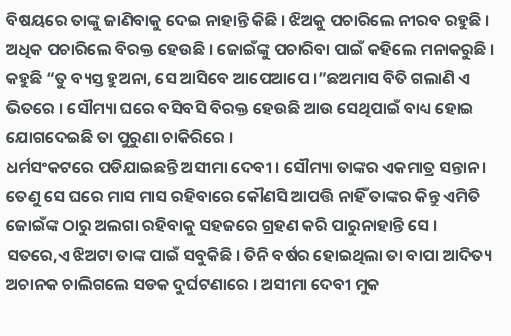ବିଷୟରେ ତାଙ୍କୁ ଜାଣିବାକୁ ଦେଇ ନାହାନ୍ତି କିଛି । ଝିଅକୁ ପଚାରିଲେ ନୀରବ ରହୁଛି । ଅଧିକ ପଚାରିଲେ ବିରକ୍ତ ହେଉଛି । ଜୋଇଁଙ୍କୁ ପଚାରିବା ପାଇଁ କହିଲେ ମନାକରୁଛି । କହୁଛି “ତୁ ବ୍ୟସ୍ତ ହୁଅନା, ସେ ଆସିବେ ଆପେଆପେ ।”ଛଅମାସ ବିତି ଗଲାଣି ଏ ଭିତରେ । ସୌମ୍ୟା ଘରେ ବସିବସି ବିରକ୍ତ ହେଉଛି ଆଉ ସେଥିପାଇଁ ବାଧ୍ୟ ହୋଇ ଯୋଗଦେଇଛି ତା ପୁରୁଣା ଚାକିରିରେ ।
ଧର୍ମସଂକଟରେ ପଡିଯାଇଛନ୍ତି ଅସୀମା ଦେବୀ । ସୌମ୍ୟା ତାଙ୍କର ଏକମାତ୍ର ସନ୍ତାନ । ତେଣୁ ସେ ଘରେ ମାସ ମାସ ରହିବାରେ କୌଣସି ଆପତ୍ତି ନାହିଁ ତାଙ୍କର କିନ୍ତୁ ଏମିତି ଜୋଇଁଙ୍କ ଠାରୁ ଅଲଗା ରହିବାକୁ ସହଜରେ ଗ୍ରହଣ କରି ପାରୁନାହାନ୍ତି ସେ । ସତରେ,ଏ ଝିଅଟା ତାଙ୍କ ପାଇଁ ସବୁକିଛି । ତିନି ବର୍ଷର ହୋଇଥିଲା ତା ବାପା ଆଦିତ୍ୟ ଅଚାନକ ଚାଲିଗଲେ ସଡକ ଦୁର୍ଘଟଣାରେ । ଅସୀମା ଦେବୀ ମୁକ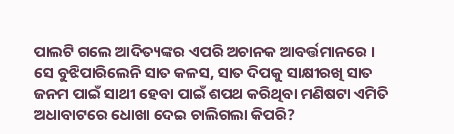ପାଲଟି ଗଲେ ଆଦିତ୍ୟଙ୍କର ଏପରି ଅଚାନକ ଆବର୍ତ୍ତମାନରେ । ସେ ବୁଝିପାରିଲେନି ସାତ କଳସ, ସାତ ଦିପକୁ ସାକ୍ଷୀରଖି ସାତ ଜନମ ପାଇଁ ସାଥୀ ହେବା ପାଇଁ ଶପଥ କରିଥିବା ମଣିଷଟା ଏମିତି ଅଧାବାଟରେ ଧୋଖା ଦେଇ ଚାଲିଗଲା କିପରି?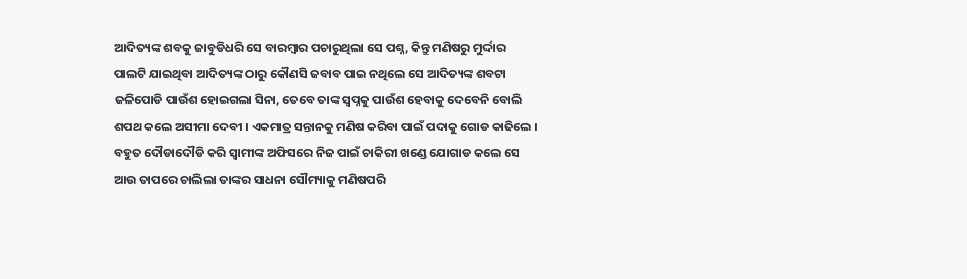ଆଦିତ୍ୟଙ୍କ ଶବକୁ ଜାବୁଡିଧରି ସେ ବାରମ୍ବାର ପଚାରୁଥିଲା ସେ ପଶ୍ନ, କିନ୍ତୁ ମଣିଷରୁ ମୁର୍ଦ୍ଦାର ପାଲଟି ଯାଇଥିବା ଆଦିତ୍ୟଙ୍କ ଠାରୁ କୌଣସି ଜବାବ ପାଇ ନଥିଲେ ସେ ଆଦିତ୍ୟଙ୍କ ଶବଟା ଜଳିପୋଡି ପାଉଁଶ ହୋଇଗଲା ସିନା, ତେବେ ତାଙ୍କ ସ୍ୱପ୍ନକୁ ପାଉଁଶ ହେବାକୁ ଦେବେନି ବୋଲି ଶପଥ କଲେ ଅସୀମା ଦେବୀ । ଏକମାତ୍ର ସନ୍ତାନକୁ ମଣିଷ କରିବା ପାଇଁ ପଦାକୁ ଗୋଡ କାଢିଲେ । ବହୁତ ଦୌଡାଦୌଡି କରି ସ୍ୱାମୀଙ୍କ ଅଫିସରେ ନିଜ ପାଇଁ ଚାକିରୀ ଖଣ୍ଡେ ଯୋଗାଡ କଲେ ସେ ଆଉ ତାପରେ ଚାଲିଲା ତାଙ୍କର ସାଧନା ସୌମ୍ୟାକୁ ମଣିଷପରି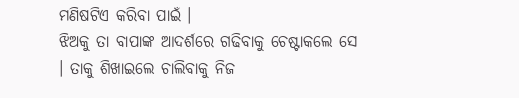ମଣିଷଟିଏ କରିବା ପାଇଁ ।
ଝିଅକୁ ତା ବାପାଙ୍କ ଆଦର୍ଶରେ ଗଢିବାକୁ ଚେଷ୍ଟାକଲେ ସେ । ତାକୁ ଶିଖାଇଲେ ଚାଲିବାକୁ ନିଜ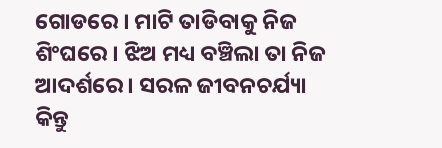ଗୋଡରେ । ମାଟି ତାଡିବାକୁ ନିଜ ଶିଂଘରେ । ଝିଅ ମଧ୍ୟ ବଞ୍ଚିଲା ତା ନିଜ ଆଦର୍ଶରେ । ସରଳ ଜୀବନଚର୍ଯ୍ୟା କିନ୍ତୁ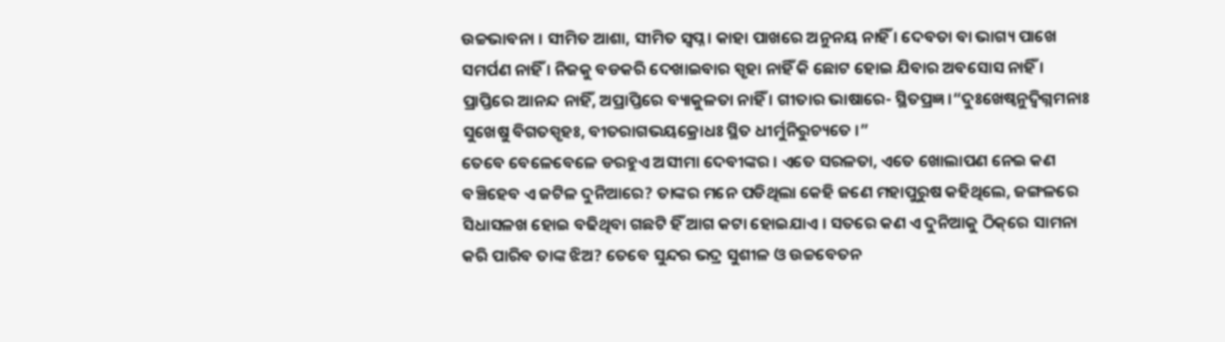ଉଚ୍ଚଭାବନା । ସୀମିତ ଆଶା, ସୀମିତ ସ୍ୱପ୍ନ । କାହା ପାଖରେ ଅନୁନୟ ନାହିଁ । ଦେବତା ବା ଭାଗ୍ୟ ପାଖେ ସମର୍ପଣ ନାହିଁ । ନିଜକୁ ବଡକରି ଦେଖାଇବାର ସ୍ପୃହା ନାହିଁ କି ଛୋଟ ହୋଇ ଯିବାର ଅବସୋସ ନାହିଁ । ପ୍ରାପ୍ତିରେ ଆନନ୍ଦ ନାହିଁ, ଅପ୍ରାପ୍ତିରେ ବ୍ୟାକୁଳତା ନାହିଁ । ଗୀତାର ଭାଷାରେ- ସ୍ଥିତପ୍ରଜ୍ଞ ।“ଦୁଃଖେଷ୍ୱନୁଦ୍ୱିଗ୍ନମନାଃ ସୁଖେଷୁ ବିଗତସ୍ପୃହଃ, ବୀତରାଗଭୟକ୍ରୋଧଃ ସ୍ଥିତ ଧୀର୍ମୁନିରୁଚ୍ୟତେ ।”
ତେବେ ବେଳେବେଳେ ଡରହୁଏ ଅସୀମା ଦେବୀଙ୍କର । ଏତେ ସରଳତା, ଏତେ ଖୋଲାପଣ ନେଇ କଣ ବଞ୍ଚିହେବ ଏ ଜଟିଳ ଦୁନିଆରେ? ତାଙ୍କର ମନେ ପଡିଥିଲା କେହି ଜଣେ ମହାପୁରୁଷ କହିଥିଲେ, ଜଙ୍ଗଳରେ ସିଧାସଳଖ ହୋଇ ବଢିଥିବା ଗଛଟି ହିଁ ଆଗ କଟା ହୋଇଯାଏ । ସତରେ କଣ ଏ ଦୁନିଆକୁ ଠିକ୍‌ରେ ସାମନା କରି ପାରିବ ତାଙ୍କ ଝିଅ? ତେବେ ସୁନ୍ଦର ଭଦ୍ର ସୁଶୀଳ ଓ ଉଚ୍ଚବେତନ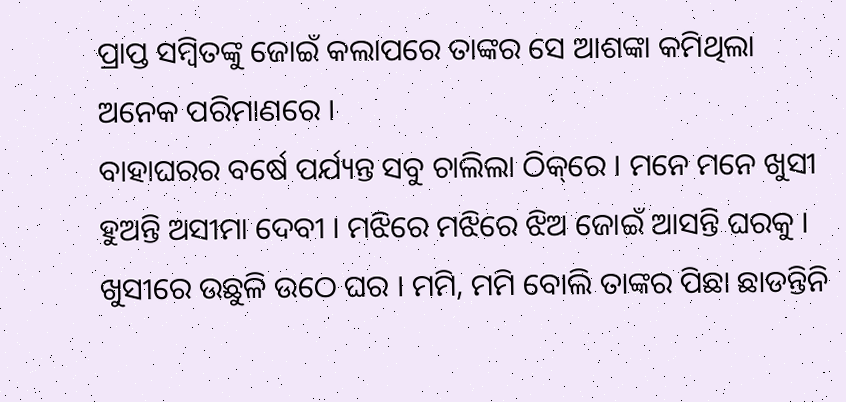ପ୍ରାପ୍ତ ସମ୍ବିତଙ୍କୁ ଜୋଇଁ କଲାପରେ ତାଙ୍କର ସେ ଆଶଙ୍କା କମିଥିଲା ଅନେକ ପରିମାଣରେ ।
ବାହାଘରର ବର୍ଷେ ପର୍ଯ୍ୟନ୍ତ ସବୁ ଚାଲିଲା ଠିକ୍‌ରେ । ମନେ ମନେ ଖୁସୀ ହୁଅନ୍ତି ଅସୀମା ଦେବୀ । ମଝିରେ ମଝିରେ ଝିଅ ଜୋଇଁ ଆସନ୍ତି ଘରକୁ । ଖୁସୀରେ ଉଛୁଳି ଉଠେ ଘର । ମମି, ମମି ବୋଲି ତାଙ୍କର ପିଛା ଛାଡନ୍ତିନି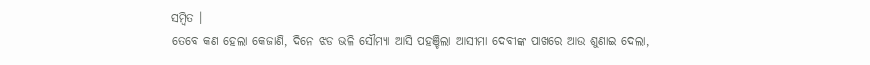ସମ୍ବିତ ।
ତେବେ କଣ ହେଲା କେଜାଣି, ଦିନେ ଝଡ ଭଳି ସୌମ୍ୟା ଆସି ପହଞ୍ଚିଲା ଆସୀମା ଦେବୀଙ୍କ ପାଖରେ ଆଉ ଶୁଣାଇ ଦେଲା,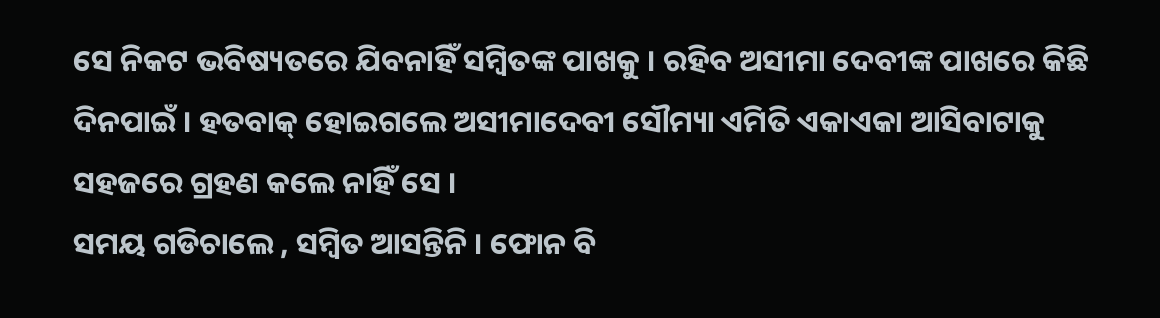ସେ ନିକଟ ଭବିଷ୍ୟତରେ ଯିବନାହିଁ ସମ୍ବିତଙ୍କ ପାଖକୁ । ରହିବ ଅସୀମା ଦେବୀଙ୍କ ପାଖରେ କିଛି ଦିନପାଇଁ । ହତବାକ୍ ହୋଇଗଲେ ଅସୀମାଦେବୀ ସୌମ୍ୟା ଏମିତି ଏକାଏକା ଆସିବାଟାକୁ ସହଜରେ ଗ୍ରହଣ କଲେ ନାହିଁ ସେ ।
ସମୟ ଗଡିଚାଲେ , ସମ୍ବିତ ଆସନ୍ତିନି । ଫୋନ ବି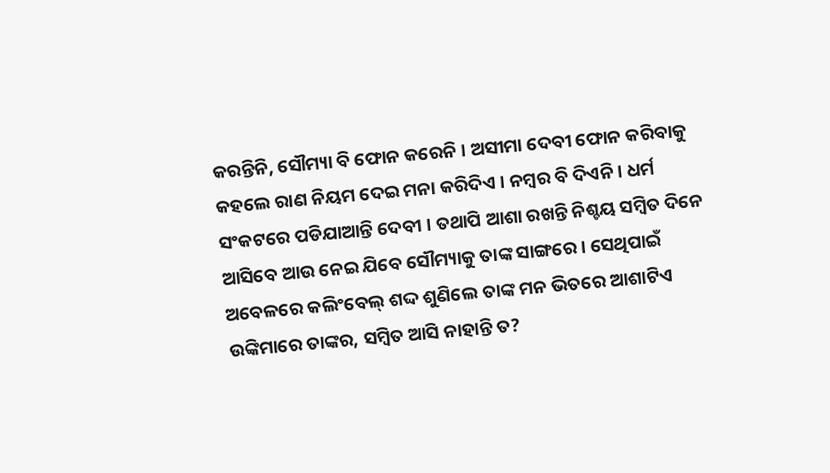କରନ୍ତିନି, ସୌମ୍ୟା ବି ଫୋନ କରେନି । ଅସୀମା ଦେବୀ ଫୋନ କରିବାକୁ କହଲେ ରାଣ ନିୟମ ଦେଇ ମନା କରିଦିଏ । ନମ୍ବର ବି ଦିଏନି । ଧର୍ମ ସଂକଟରେ ପଡିଯାଆନ୍ତି ଦେବୀ । ତଥାପି ଆଶା ରଖନ୍ତି ନିଶ୍ଚୟ ସମ୍ବିତ ଦିନେ ଆସିବେ ଆଉ ନେଇ ଯିବେ ସୌମ୍ୟାକୁ ତାଙ୍କ ସାଙ୍ଗରେ । ସେଥିପାଇଁ ଅବେଳରେ କଲିଂବେଲ୍ ଶଦ୍ଦ ଶୁଣିଲେ ତାଙ୍କ ମନ ଭିତରେ ଆଶାଟିଏ ଉଙ୍କିମାରେ ତାଙ୍କର, ସମ୍ବିତ ଆସି ନାହାନ୍ତି ତ?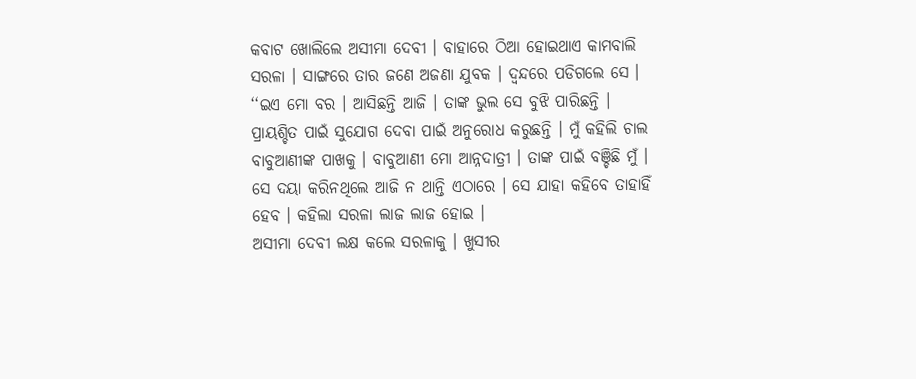କବାଟ ଖୋଲିଲେ ଅସୀମା ଦେବୀ । ବାହାରେ ଠିଆ ହୋଇଥାଏ କାମବାଲି ସରଳା । ସାଙ୍ଗରେ ତାର ଜଣେ ଅଜଣା ଯୁବକ । ଦ୍ୱନ୍ଦରେ ପଡିଗଲେ ସେ ।
‘‘ଇଏ ମୋ ବର । ଆସିଛନ୍ତି ଆଜି । ତାଙ୍କ ଭୁଲ ସେ ବୁଝି ପାରିଛନ୍ତି । ପ୍ରାୟଶ୍ଚିତ ପାଇଁ ସୁଯୋଗ ଦେବା ପାଇଁ ଅନୁରୋଧ କରୁଛନ୍ତି । ମୁଁ କହିଲି ଚାଲ ବାବୁଆଣୀଙ୍କ ପାଖକୁ । ବାବୁଆଣୀ ମୋ ଆନ୍ନଦାତ୍ରୀ । ତାଙ୍କ ପାଇଁ ବଞ୍ଚିଛି ମୁଁ । ସେ ଦୟା କରିନଥିଲେ ଆଜି ନ ଥାନ୍ତି ଏଠାରେ । ସେ ଯାହା କହିବେ ତାହାହିଁ ହେବ । କହିଲା ସରଳା ଲାଜ ଲାଜ ହୋଇ ।
ଅସୀମା ଦେବୀ ଲକ୍ଷ କଲେ ସରଳାକୁ । ଖୁସୀର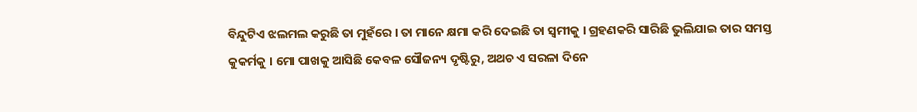ବିନ୍ଦୁଟିଏ ଝଲମଲ କରୁଛି ତା ମୁହଁରେ । ତା ମାନେ କ୍ଷମା କରି ଦେଇଛି ତା ସ୍ୱମୀକୁ । ଗ୍ରହଣକରି ସାରିଛି ଭୁଲିଯାଇ ତାର ସମସ୍ତ କୁକର୍ମକୁ । ମୋ ପାଖକୁ ଆସିଛି କେବଳ ସୌଜନ୍ୟ ଦୃଷ୍ଟିରୁ, ଅଥଚ ଏ ସରଳା ଦିନେ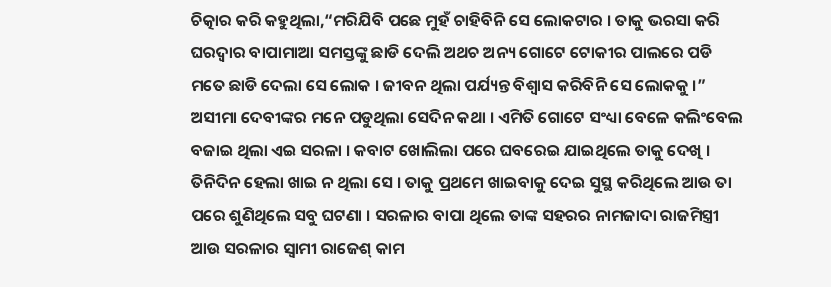ଚିତ୍କାର କରି କହୁଥିଲା,“ମରିଯିବି ପଛେ ମୁହଁ ଚାହିବିନି ସେ ଲୋକଟାର । ତାକୁ ଭରସା କରି ଘରଦ୍ୱାର ବାପାମାଆ ସମସ୍ତଙ୍କୁ ଛାଡି ଦେଲି ଅଥଚ ଅନ୍ୟ ଗୋଟେ ଟୋକୀର ପାଲରେ ପଡି ମତେ ଛାଡି ଦେଲା ସେ ଲୋକ । ଜୀବନ ଥିଲା ପର୍ଯ୍ୟନ୍ତ ବିଶ୍ୱାସ କରିବିନି ସେ ଲୋକକୁ ।”
ଅସୀମା ଦେବୀଙ୍କର ମନେ ପଡୁଥିଲା ସେଦିନ କଥା । ଏମିତି ଗୋଟେ ସଂଧ୍ୟା ବେଳେ କଲିଂବେଲ ବଜାଇ ଥିଲା ଏଇ ସରଳା । କବାଟ ଖୋଲିଲା ପରେ ଘବରେଇ ଯାଇଥିଲେ ତାକୁ ଦେଖି । ତିନିଦିନ ହେଲା ଖାଇ ନ ଥିଲା ସେ । ତାକୁ ପ୍ରଥମେ ଖାଇବାକୁ ଦେଇ ସୁସ୍ଥ କରିଥିଲେ ଆଉ ତା ପରେ ଶୁଣିଥିଲେ ସବୁ ଘଟଣା । ସରଳାର ବାପା ଥିଲେ ତାଙ୍କ ସହରର ନାମଜାଦା ରାଜମିସ୍ତ୍ରୀ ଆଉ ସରଳାର ସ୍ୱାମୀ ରାଜେଶ୍ କାମ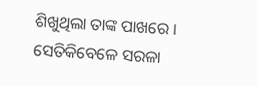ଶିଖୁଥିଲା ତାଙ୍କ ପାଖରେ । ସେତିକିବେଳେ ସରଳା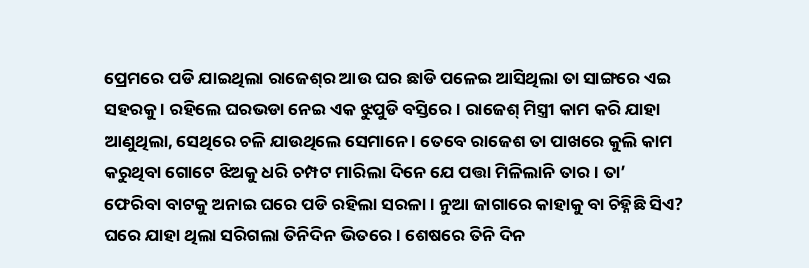ପ୍ରେମରେ ପଡି ଯାଇଥିଲା ରାଜେଶ୍‌ର ଆଉ ଘର ଛାଡି ପଳେଇ ଆସିଥିଲା ତା ସାଙ୍ଗରେ ଏଇ ସହରକୁ । ରହିଲେ ଘରଭଡା ନେଇ ଏକ ଝୁପୁଡି ବସ୍ତିରେ । ରାଜେଶ୍ ମିସ୍ତ୍ରୀ କାମ କରି ଯାହା ଆଣୁଥିଲା, ସେଥିରେ ଚଳି ଯାଉଥିଲେ ସେମାନେ । ତେବେ ରାଜେଶ ତା ପାଖରେ କୁଲି କାମ କରୁଥିବା ଗୋଟେ ଝିଅକୁ ଧରି ଚମ୍ପଟ ମାରିଲା ଦିନେ ଯେ ପତ୍ତା ମିଳିଲାନି ତାର । ତା’ ଫେରିବା ବାଟକୁ ଅନାଇ ଘରେ ପଡି ରହିଲା ସରଳା । ନୁଆ ଜାଗାରେ କାହାକୁ ବା ଚିହ୍ନିଛି ସିଏ? ଘରେ ଯାହା ଥିଲା ସରିଗଲା ତିନିଦିନ ଭିତରେ । ଶେଷରେ ତିନି ଦିନ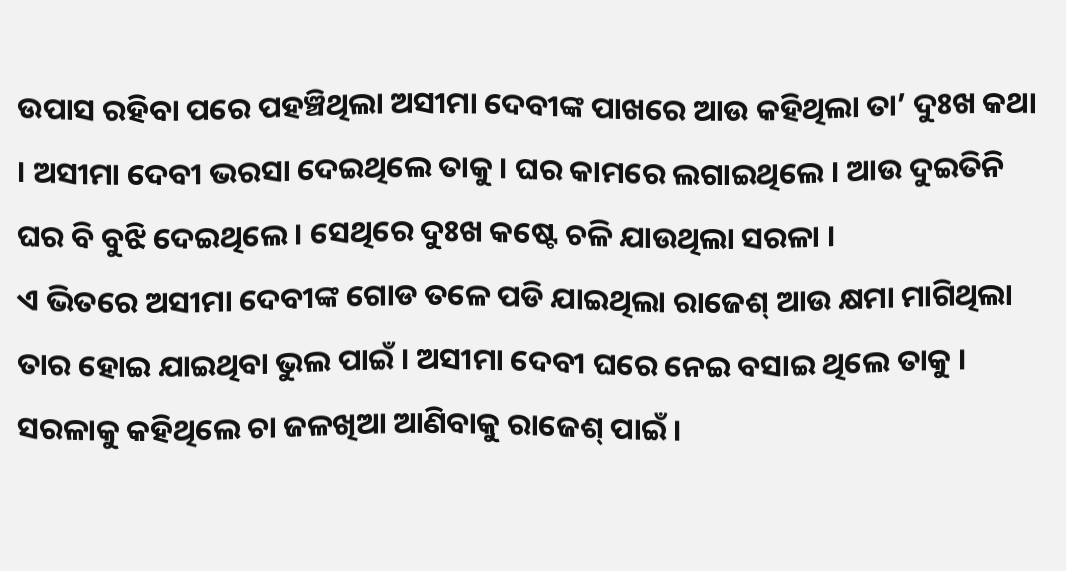ଉପାସ ରହିବା ପରେ ପହଞ୍ଚିଥିଲା ଅସୀମା ଦେବୀଙ୍କ ପାଖରେ ଆଉ କହିଥିଲା ତା’ ଦୁଃଖ କଥା । ଅସୀମା ଦେବୀ ଭରସା ଦେଇଥିଲେ ତାକୁ । ଘର କାମରେ ଲଗାଇଥିଲେ । ଆଉ ଦୁଇତିନି ଘର ବି ବୁଝି ଦେଇଥିଲେ । ସେଥିରେ ଦୁଃଖ କଷ୍ଟେ ଚଳି ଯାଉଥିଲା ସରଳା ।
ଏ ଭିତରେ ଅସୀମା ଦେବୀଙ୍କ ଗୋଡ ତଳେ ପଡି ଯାଇଥିଲା ରାଜେଶ୍ ଆଉ କ୍ଷମା ମାଗିଥିଲା ତାର ହୋଇ ଯାଇଥିବା ଭୁଲ ପାଇଁ । ଅସୀମା ଦେବୀ ଘରେ ନେଇ ବସାଇ ଥିଲେ ତାକୁ । ସରଳାକୁ କହିଥିଲେ ଚା ଜଳଖିଆ ଆଣିବାକୁ ରାଜେଶ୍ ପାଇଁ ।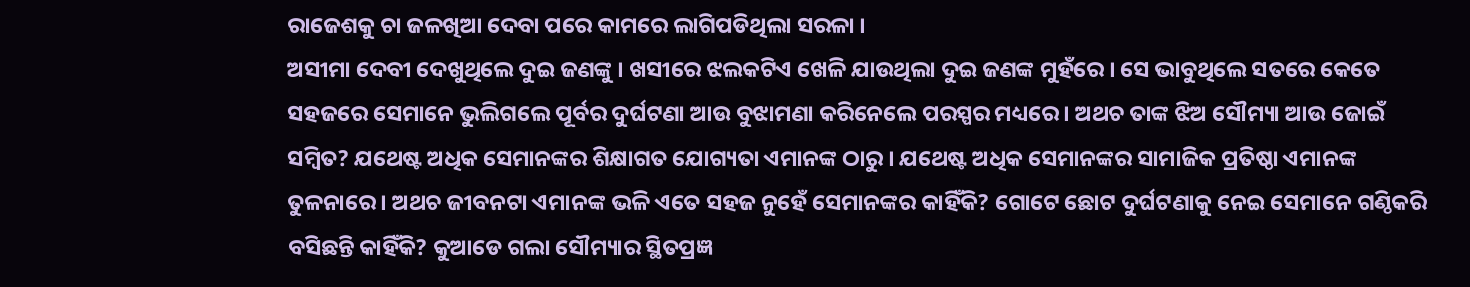ରାଜେଶକୁ ଚା ଜଳଖିଆ ଦେବା ପରେ କାମରେ ଲାଗିପଡିଥିଲା ସରଳା ।
ଅସୀମା ଦେବୀ ଦେଖୁଥିଲେ ଦୁଇ ଜଣଙ୍କୁ । ଖସୀରେ ଝଲକଟିଏ ଖେଳି ଯାଉଥିଲା ଦୁଇ ଜଣଙ୍କ ମୁହଁରେ । ସେ ଭାବୁଥିଲେ ସତରେ କେତେ ସହଜରେ ସେମାନେ ଭୁଲିଗଲେ ପୂର୍ବର ଦୁର୍ଘଟଣା ଆଉ ବୁଝାମଣା କରିନେଲେ ପରସ୍ପର ମଧ୍ୟରେ । ଅଥଚ ତାଙ୍କ ଝିଅ ସୌମ୍ୟା ଆଉ ଜୋଇଁ ସମ୍ବିତ? ଯଥେଷ୍ଟ ଅଧିକ ସେମାନଙ୍କର ଶିକ୍ଷାଗତ ଯୋଗ୍ୟତା ଏମାନଙ୍କ ଠାରୁ । ଯଥେଷ୍ଟ ଅଧିକ ସେମାନଙ୍କର ସାମାଜିକ ପ୍ରତିଷ୍ଠା ଏମାନଙ୍କ ତୁଳନାରେ । ଅଥଚ ଜୀବନଟା ଏମାନଙ୍କ ଭଳି ଏତେ ସହଜ ନୁହେଁ ସେମାନଙ୍କର କାହିଁକି? ଗୋଟେ ଛୋଟ ଦୁର୍ଘଟଣାକୁ ନେଇ ସେମାନେ ଗଣ୍ଠିକରି ବସିଛନ୍ତି କାହିଁକି? କୁଆଡେ ଗଲା ସୌମ୍ୟାର ସ୍ଥିତପ୍ରଜ୍ଞ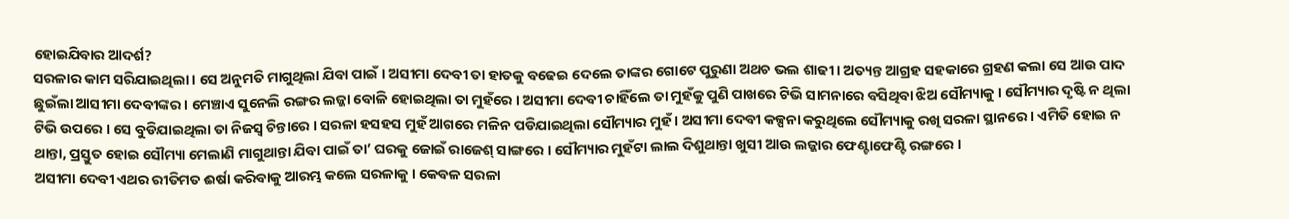ହୋଇଯିବାର ଆଦର୍ଶ?
ସରଳାର କାମ ସରିଯାଇଥିଲା । ସେ ଅନୁମତି ମାଗୁଥିଲା ଯିବା ପାଇଁ । ଅସୀମା ଦେବୀ ତା ହାତକୁ ବଢେଇ ଦେଲେ ତାଙ୍କର ଗୋଟେ ପୁରୁଣା ଅଥଚ ଭଲ ଶାଢୀ । ଅତ୍ୟନ୍ତ ଆଗ୍ରହ ସହକାରେ ଗ୍ରହଣ କଲା ସେ ଆଉ ପାଦ ଛୁଇଁଲା ଆସୀମା ଦେବୀଙ୍କର । ମେଞ୍ଚାଏ ସୁନେଲି ରଙ୍ଗର ଲଜ୍ଜା ବୋଳି ହୋଇଥିଲା ତା ମୁହଁରେ । ଅସୀମା ଦେବୀ ଚାହିଁଲେ ତା ମୁହଁକୁ ପୁଣି ପାଖରେ ଟିଭି ସାମନାରେ ବସିଥିବା ଝିଅ ସୌମ୍ୟାକୁ । ସୌମ୍ୟାର ଦୃଷ୍ଟି ନ ଥିଲା ଟିଭି ଉପରେ । ସେ ବୁଡିଯାଇଥିଲା ତା ନିଜସ୍ୱ ଚିନ୍ତାରେ । ସରଳା ହସହସ ମୁହଁ ଆଗରେ ମଳିନ ପଡିଯାଇଥିଲା ସୌମ୍ୟାର ମୁହଁ । ଅସୀମା ଦେବୀ କଳ୍ପନା କରୁଥିଲେ ସୌମ୍ୟାକୁ ରଖି ସରଳା ସ୍ଥାନରେ । ଏମିତି ହୋଇ ନ ଥାନ୍ତା, ପ୍ରସ୍ତୁତ ହୋଇ ସୌମ୍ୟା ମେଲାଣି ମାଗୁଥାନ୍ତା ଯିବା ପାଇଁ ତା’ ଘରକୁ ଜୋଇଁ ରାଜେଶ୍ ସାଙ୍ଗରେ । ସୌମ୍ୟାର ମୁହଁଟା ଲାଲ ଦିଶୁଥାନ୍ତା ଖୁସୀ ଆଉ ଲଜ୍ଜାର ଫେଣ୍ଟାଫେଣ୍ଟି ରଙ୍ଗରେ ।
ଅସୀମା ଦେବୀ ଏଥର ରୀତିମତ ଈର୍ଷା କରିବାକୁ ଆରମ୍ଭ କଲେ ସରଳାକୁ । କେବଳ ସରଳା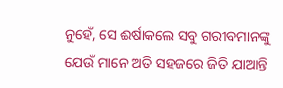ନୁହେଁ, ସେ ଈର୍ଷାକଲେ ସବୁ ଗରୀବମାନଙ୍କୁ ଯେଉଁ ମାନେ ଅତି ସହଜରେ ଜିତି ଯାଆନ୍ତି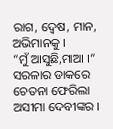ରାଗ, ଦ୍ୱେଷ, ମାନ, ଅଭିମାନକୁ ।
“ମୁଁ ଆସୁଛି,ମାଆ ।” ସରଳାର ଡାକରେ ଚେତନା ଫେରିଲା ଅସୀମା ଦେବୀଙ୍କର ।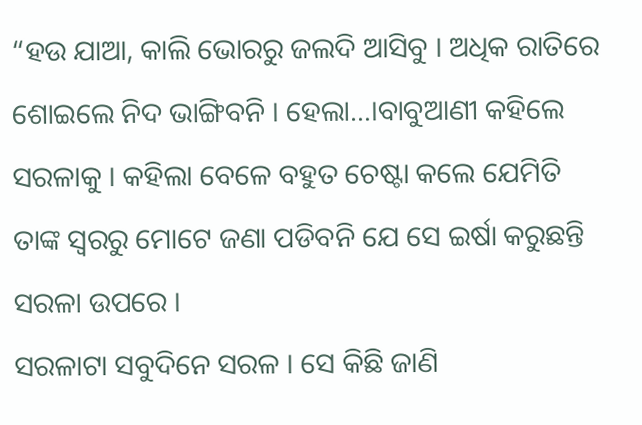“ହଉ ଯାଆ, କାଲି ଭୋରରୁ ଜଲଦି ଆସିବୁ । ଅଧିକ ରାତିରେ ଶୋଇଲେ ନିଦ ଭାଙ୍ଗିବନି । ହେଲା…।ବାବୁଆଣୀ କହିଲେ ସରଳାକୁ । କହିଲା ବେଳେ ବହୁତ ଚେଷ୍ଟା କଲେ ଯେମିତି ତାଙ୍କ ସ୍ୱରରୁ ମୋଟେ ଜଣା ପଡିବନି ଯେ ସେ ଇର୍ଷା କରୁଛନ୍ତି ସରଳା ଉପରେ ।
ସରଳାଟା ସବୁଦିନେ ସରଳ । ସେ କିଛି ଜାଣି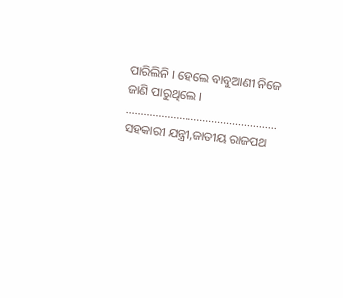ପାରିଲିନି । ହେଲେ ବାବୁଆଣୀ ନିଜେ ଜାଣି ପାରୁଥିଲେ ।
……………………………………………
ସହକାରୀ ଯନ୍ତ୍ରୀ,ଜାତୀୟ ରାଜପଥ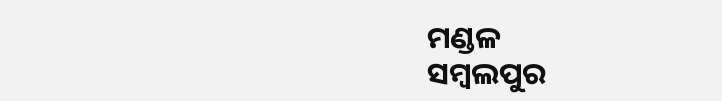ମଣ୍ଡଳ
ସମ୍ବଲପୁର